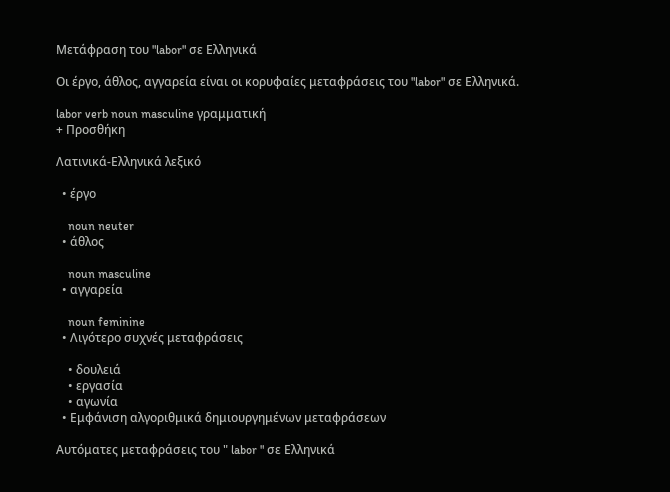Μετάφραση του "labor" σε Ελληνικά

Οι έργο, άθλος, αγγαρεία είναι οι κορυφαίες μεταφράσεις του "labor" σε Ελληνικά.

labor verb noun masculine γραμματική
+ Προσθήκη

Λατινικά-Ελληνικά λεξικό

  • έργο

    noun neuter
  • άθλος

    noun masculine
  • αγγαρεία

    noun feminine
  • Λιγότερο συχνές μεταφράσεις

    • δουλειά
    • εργασία
    • αγωνία
  • Εμφάνιση αλγοριθμικά δημιουργημένων μεταφράσεων

Αυτόματες μεταφράσεις του " labor " σε Ελληνικά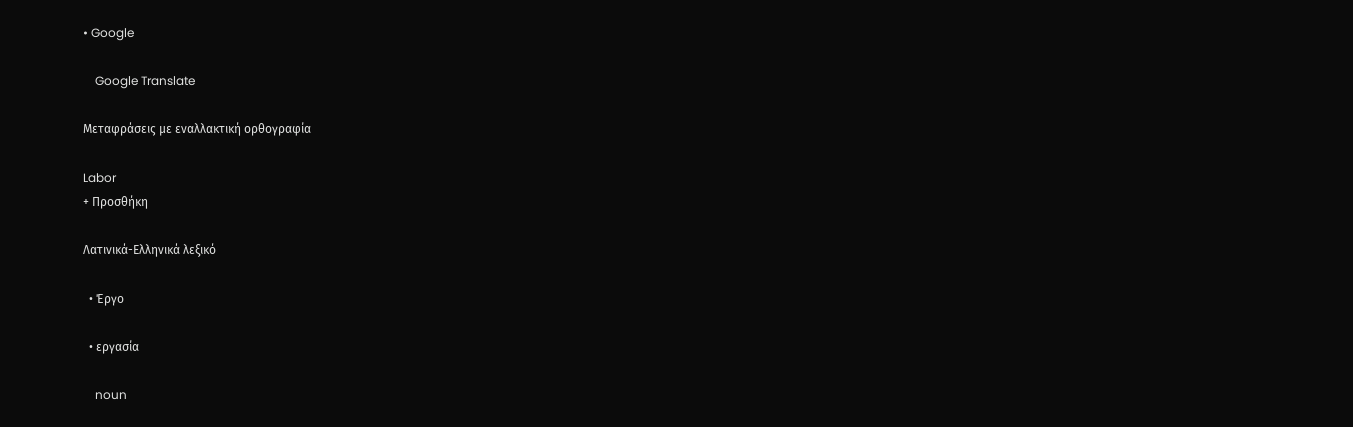• Google

    Google Translate

Μεταφράσεις με εναλλακτική ορθογραφία

Labor
+ Προσθήκη

Λατινικά-Ελληνικά λεξικό

  • Έργο

  • εργασία

    noun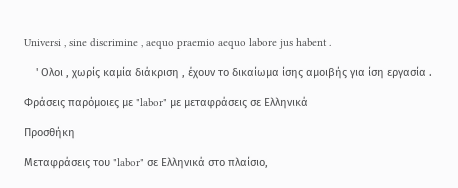Universi , sine discrimine , aequo praemio aequo labore jus habent .

    ' Ολοι , χωρίς καμία διάκριση , έχουν το δικαίωμα ίσης αμοιβής για ίση εργασία .

Φράσεις παρόμοιες με "labor" με μεταφράσεις σε Ελληνικά

Προσθήκη

Μεταφράσεις του "labor" σε Ελληνικά στο πλαίσιο,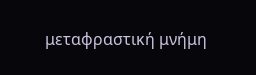μεταφραστική μνήμη